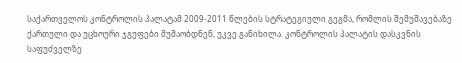საქართველოს კონტროლის პალატამ 2009-2011 წლების სტრატეგიული გეგმა, რომლის შემუშავებაზე ქართული და უცხოური ჯგუფები მუშაობდნენ, უკვე განიხილა. კონტროლის პალატის დასკვნის საფუძველზე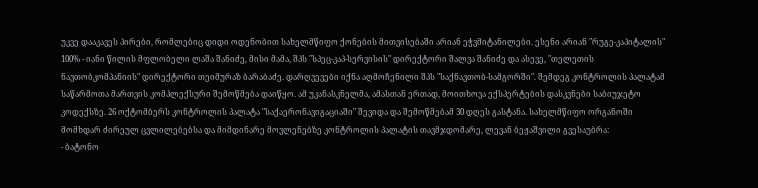უკვე დააკავეს პირები, რომლებიც დიდი ოდენობით სახელმწიფო ქონების მითვისებაში არიან ეჭვმიტანილები. ესენი არიან "რუგე-კაპიტალის" 100% - იანი წილის მფლობელი ლაშა შანიძე, მისი მამა, შპს "სპეც-კაპ-სერვისის" დირექტორი შალვა შანიძე და ასევე, "თელეთის ნავთობკომპანიის" დირექტორი თეიმურაზ ბარაბაძე. დარღვევები იქნა აღმოჩენილი შპს "საქნავთობ-სამგორში". შემდეგ კონტროლის პალატამ საწარმოთა მართვის კომპლექსური შემოწმება დაიწყო. ამ უკანასკნელმა, ამასთან ერთად, მოითხოვა ექსპერტების დასკვნები საბიუჯეტო კოდექსზე. 26 ოქტომბერს კონტროლის პალატა "საქაერონავიგაციაში" შევიდა და შემოწმებამ 30 დღეს გასტანა. სახელმწიფო ორგანოში მომხდარ ძირეულ ცვლილებებსა და მიმდინარე მოვლენებზე კონტროლის პალატის თავმჯდომარე, ლევან ბეჟაშვილი გვესაუბრა:
- ბატონო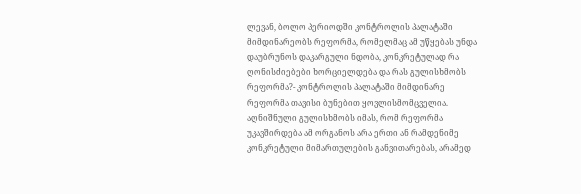ლევან, ბოლო პერიოდში კონტროლის პალატაში მიმდინარეობს რეფორმა, რომელმაც ამ უწყებას უნდა დაუბრუნოს დაკარგული ნდობა, კონკრეტულად რა ღონისძიებები ხორციელდება და რას გულისხმობს რეფორმა?- კონტროლის პალატაში მიმდინარე რეფორმა თავისი ბუნებით ყოვლისმომცველია. აღნიშნული გულისხმობს იმას, რომ რეფორმა უკავშირდება ამ ორგანოს არა ერთი ან რამდენიმე კონკრეტული მიმართულების განვითარებას, არამედ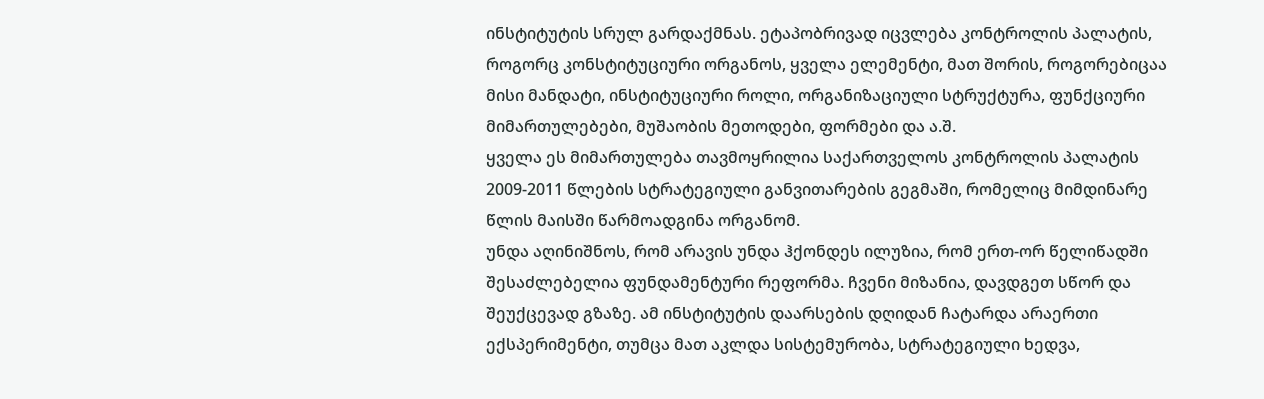ინსტიტუტის სრულ გარდაქმნას. ეტაპობრივად იცვლება კონტროლის პალატის, როგორც კონსტიტუციური ორგანოს, ყველა ელემენტი, მათ შორის, როგორებიცაა მისი მანდატი, ინსტიტუციური როლი, ორგანიზაციული სტრუქტურა, ფუნქციური მიმართულებები, მუშაობის მეთოდები, ფორმები და ა.შ.
ყველა ეს მიმართულება თავმოყრილია საქართველოს კონტროლის პალატის 2009-2011 წლების სტრატეგიული განვითარების გეგმაში, რომელიც მიმდინარე წლის მაისში წარმოადგინა ორგანომ.
უნდა აღინიშნოს, რომ არავის უნდა ჰქონდეს ილუზია, რომ ერთ-ორ წელიწადში შესაძლებელია ფუნდამენტური რეფორმა. ჩვენი მიზანია, დავდგეთ სწორ და შეუქცევად გზაზე. ამ ინსტიტუტის დაარსების დღიდან ჩატარდა არაერთი ექსპერიმენტი, თუმცა მათ აკლდა სისტემურობა, სტრატეგიული ხედვა,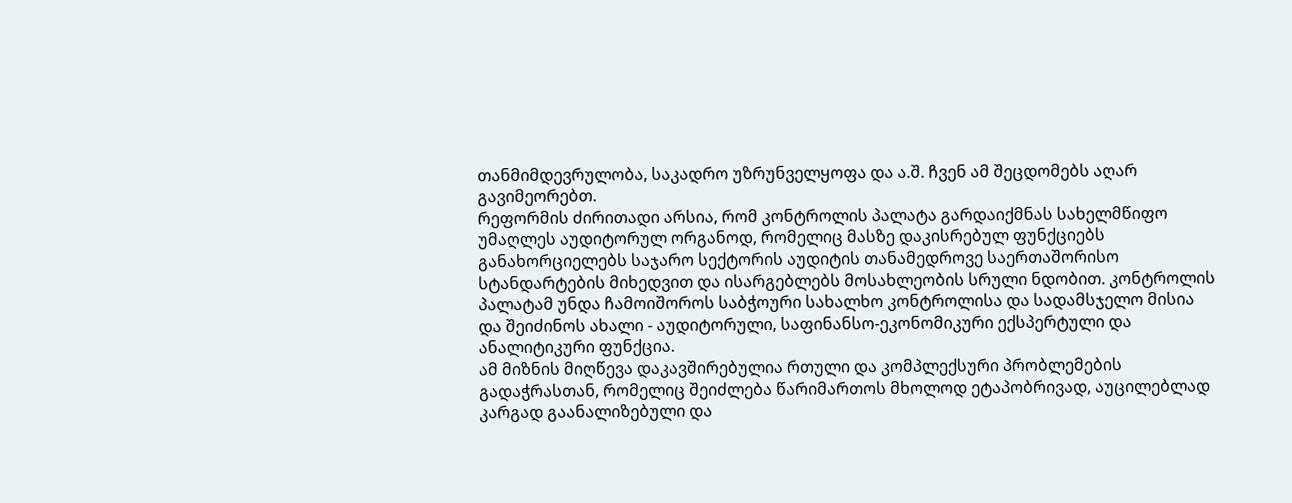თანმიმდევრულობა, საკადრო უზრუნველყოფა და ა.შ. ჩვენ ამ შეცდომებს აღარ გავიმეორებთ.
რეფორმის ძირითადი არსია, რომ კონტროლის პალატა გარდაიქმნას სახელმწიფო უმაღლეს აუდიტორულ ორგანოდ, რომელიც მასზე დაკისრებულ ფუნქციებს განახორციელებს საჯარო სექტორის აუდიტის თანამედროვე საერთაშორისო სტანდარტების მიხედვით და ისარგებლებს მოსახლეობის სრული ნდობით. კონტროლის პალატამ უნდა ჩამოიშოროს საბჭოური სახალხო კონტროლისა და სადამსჯელო მისია და შეიძინოს ახალი - აუდიტორული, საფინანსო-ეკონომიკური ექსპერტული და ანალიტიკური ფუნქცია.
ამ მიზნის მიღწევა დაკავშირებულია რთული და კომპლექსური პრობლემების გადაჭრასთან, რომელიც შეიძლება წარიმართოს მხოლოდ ეტაპობრივად, აუცილებლად კარგად გაანალიზებული და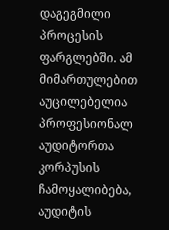დაგეგმილი პროცესის ფარგლებში. ამ მიმართულებით აუცილებელია პროფესიონალ აუდიტორთა კორპუსის ჩამოყალიბება, აუდიტის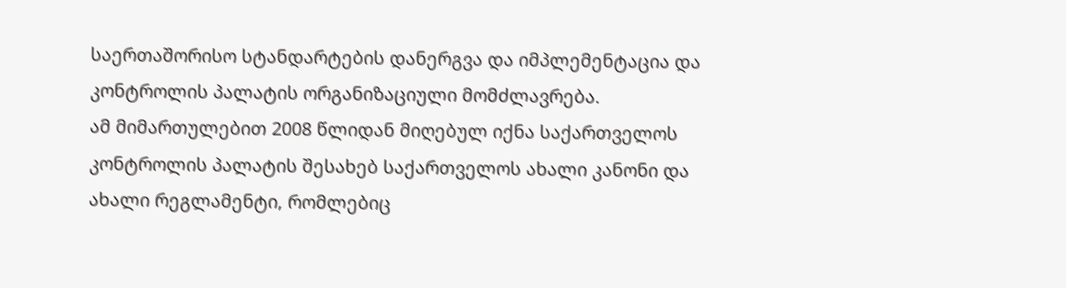საერთაშორისო სტანდარტების დანერგვა და იმპლემენტაცია და კონტროლის პალატის ორგანიზაციული მომძლავრება.
ამ მიმართულებით 2008 წლიდან მიღებულ იქნა საქართველოს კონტროლის პალატის შესახებ საქართველოს ახალი კანონი და ახალი რეგლამენტი, რომლებიც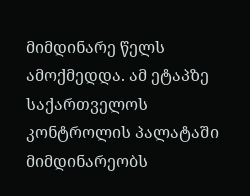მიმდინარე წელს ამოქმედდა. ამ ეტაპზე საქართველოს კონტროლის პალატაში მიმდინარეობს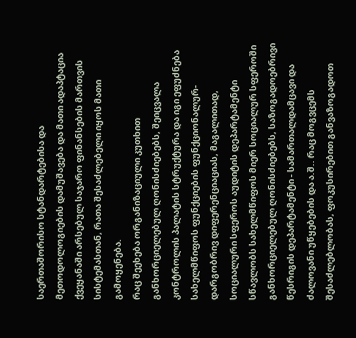საერთაშორისო სტანდარტებისა და მეთოდოლოგიების დამუშავება და მათი ადაპტაცია ქვეყანაში არსებულ საჯარო ფინანსების მართვის სისტემასთან, რათა შესაძლებელი იყოს მათი გამოყენება.
რაც შეეხება ორგანიზაციული კუთხით განხორციელებულ ღონისძიებებს, შეიცვალა კონტროლის პალატის სტრუქტურა და იგი ეფუძნება სახელმწიფოს ფუნქციების ფუნქციონალურ-დარგობრივ დიფერენციაციას, მაგალითად, სოციალური სფეროს აუდიტის დეპარტამენტი სწავლობს სახელმწიფოს მიერ სოციალურ სფეროში განხორციელებულ ღონისძიებებს, საზოგადოებრივი წესრიგის დეპარტამენტი - სამართალდამცავი და ძალოვანი უწყებების და ა.შ.. რაც მოგვცემს შესაძლებლობას, ფოკუსირებით განვაზოგადოთ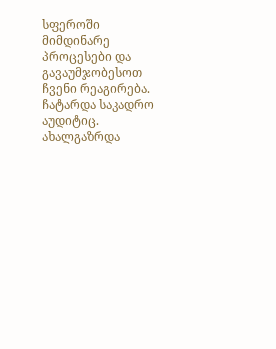სფეროში მიმდინარე პროცესები და გავაუმჯობესოთ ჩვენი რეაგირება.
ჩატარდა საკადრო აუდიტიც. ახალგაზრდა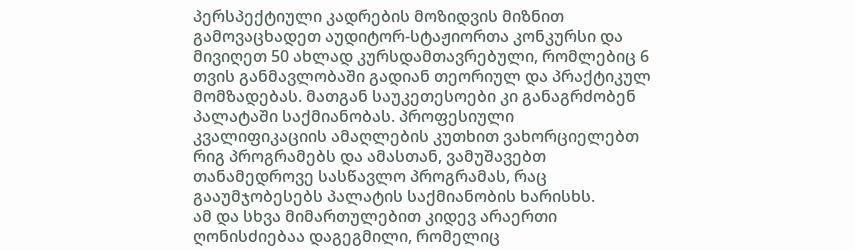პერსპექტიული კადრების მოზიდვის მიზნით გამოვაცხადეთ აუდიტორ-სტაჟიორთა კონკურსი და მივიღეთ 50 ახლად კურსდამთავრებული, რომლებიც 6 თვის განმავლობაში გადიან თეორიულ და პრაქტიკულ მომზადებას. მათგან საუკეთესოები კი განაგრძობენ პალატაში საქმიანობას. პროფესიული კვალიფიკაციის ამაღლების კუთხით ვახორციელებთ რიგ პროგრამებს და ამასთან, ვამუშავებთ თანამედროვე სასწავლო პროგრამას, რაც გააუმჯობესებს პალატის საქმიანობის ხარისხს.
ამ და სხვა მიმართულებით კიდევ არაერთი ღონისძიებაა დაგეგმილი, რომელიც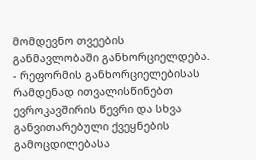მომდევნო თვეების განმავლობაში განხორციელდება.
- რეფორმის განხორციელებისას რამდენად ითვალისწინებთ ევროკავშირის წევრი და სხვა განვითარებული ქვეყნების გამოცდილებასა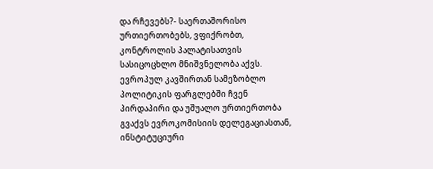და რჩევებს?- საერთაშორისო ურთიერთობებს, ვფიქრობთ, კონტროლის პალატისათვის სასიცოცხლო მნიშვნელობა აქვს. ევროპულ კავშირთან სამეზობლო პოლიტიკის ფარგლებში ჩვენ პირდაპირი და უშუალო ურთიერთობა გვაქვს ევროკომისიის დელეგაციასთან, ინსტიტუციური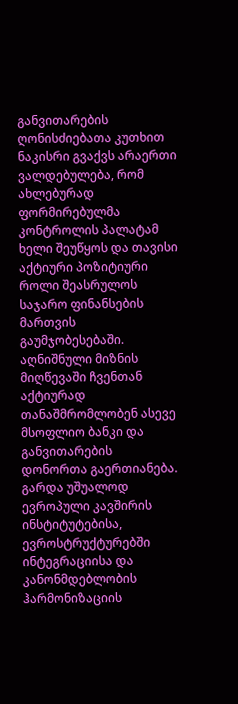განვითარების ღონისძიებათა კუთხით ნაკისრი გვაქვს არაერთი ვალდებულება, რომ ახლებურად ფორმირებულმა კონტროლის პალატამ ხელი შეუწყოს და თავისი აქტიური პოზიტიური როლი შეასრულოს საჯარო ფინანსების მართვის გაუმჯობესებაში. აღნიშნული მიზნის მიღწევაში ჩვენთან აქტიურად თანაშმრომლობენ ასევე მსოფლიო ბანკი და განვითარების დონორთა გაერთიანება.
გარდა უშუალოდ ევროპული კავშირის ინსტიტუტებისა, ევროსტრუქტურებში ინტეგრაციისა და კანონმდებლობის ჰარმონიზაციის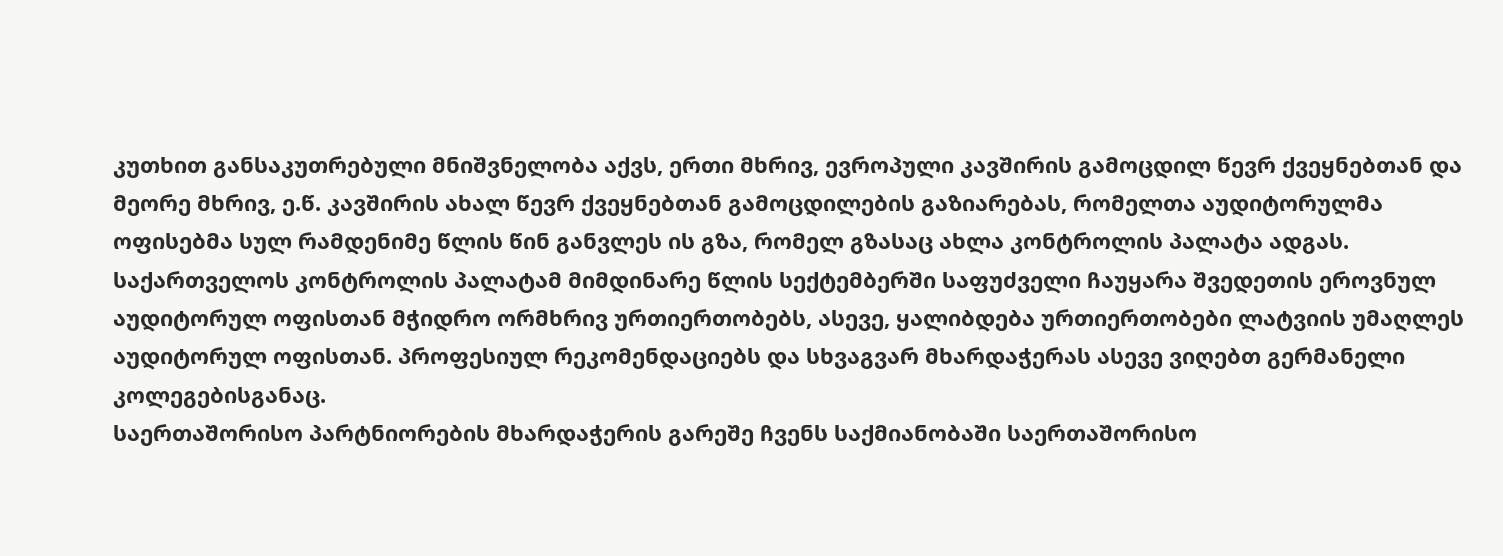კუთხით განსაკუთრებული მნიშვნელობა აქვს, ერთი მხრივ, ევროპული კავშირის გამოცდილ წევრ ქვეყნებთან და მეორე მხრივ, ე.წ. კავშირის ახალ წევრ ქვეყნებთან გამოცდილების გაზიარებას, რომელთა აუდიტორულმა ოფისებმა სულ რამდენიმე წლის წინ განვლეს ის გზა, რომელ გზასაც ახლა კონტროლის პალატა ადგას.
საქართველოს კონტროლის პალატამ მიმდინარე წლის სექტემბერში საფუძველი ჩაუყარა შვედეთის ეროვნულ აუდიტორულ ოფისთან მჭიდრო ორმხრივ ურთიერთობებს, ასევე, ყალიბდება ურთიერთობები ლატვიის უმაღლეს აუდიტორულ ოფისთან. პროფესიულ რეკომენდაციებს და სხვაგვარ მხარდაჭერას ასევე ვიღებთ გერმანელი კოლეგებისგანაც.
საერთაშორისო პარტნიორების მხარდაჭერის გარეშე ჩვენს საქმიანობაში საერთაშორისო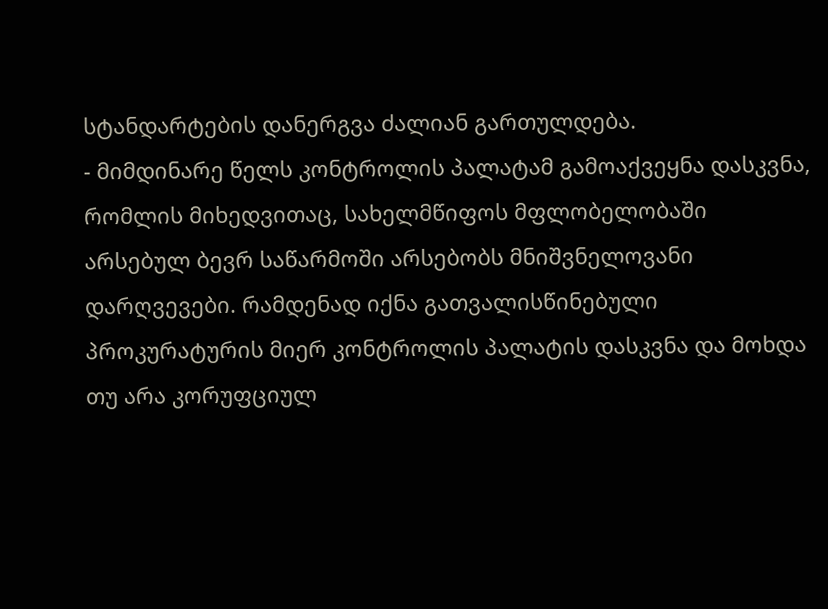სტანდარტების დანერგვა ძალიან გართულდება.
- მიმდინარე წელს კონტროლის პალატამ გამოაქვეყნა დასკვნა, რომლის მიხედვითაც, სახელმწიფოს მფლობელობაში არსებულ ბევრ საწარმოში არსებობს მნიშვნელოვანი დარღვევები. რამდენად იქნა გათვალისწინებული პროკურატურის მიერ კონტროლის პალატის დასკვნა და მოხდა თუ არა კორუფციულ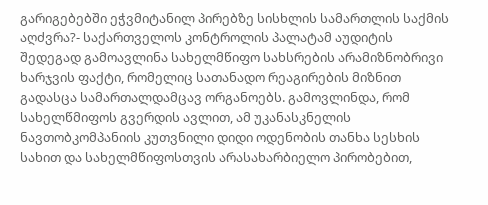გარიგებებში ეჭვმიტანილ პირებზე სისხლის სამართლის საქმის აღძვრა?- საქართველოს კონტროლის პალატამ აუდიტის შედეგად გამოავლინა სახელმწიფო სახსრების არამიზნობრივი ხარჯვის ფაქტი, რომელიც სათანადო რეაგირების მიზნით გადასცა სამართალდამცავ ორგანოებს. გამოვლინდა, რომ სახელწმიფოს გვერდის ავლით, ამ უკანასკნელის ნავთობკომპანიის კუთვნილი დიდი ოდენობის თანხა სესხის სახით და სახელმწიფოსთვის არასახარბიელო პირობებით,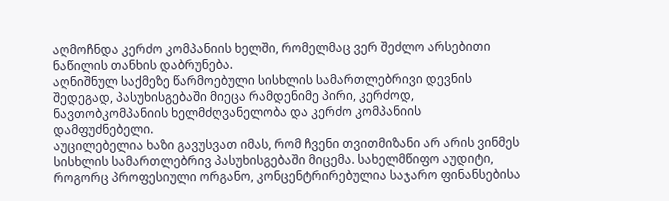აღმოჩნდა კერძო კომპანიის ხელში, რომელმაც ვერ შეძლო არსებითი ნაწილის თანხის დაბრუნება.
აღნიშნულ საქმეზე წარმოებული სისხლის სამართლებრივი დევნის შედეგად, პასუხისგებაში მიეცა რამდენიმე პირი, კერძოდ, ნავთობკომპანიის ხელმძღვანელობა და კერძო კომპანიის დამფუძნებელი.
აუცილებელია ხაზი გავუსვათ იმას, რომ ჩვენი თვითმიზანი არ არის ვინმეს სისხლის სამართლებრივ პასუხისგებაში მიცემა. სახელმწიფო აუდიტი, როგორც პროფესიული ორგანო, კონცენტრირებულია საჯარო ფინანსებისა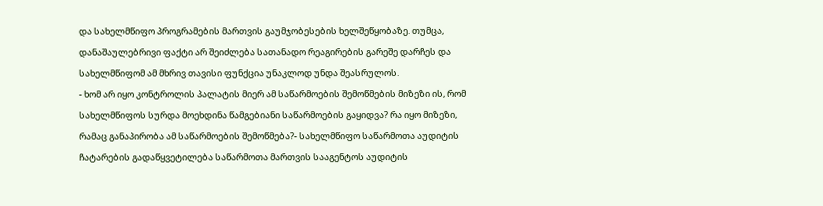და სახელმწიფო პროგრამების მართვის გაუმჯობესების ხელშეწყობაზე. თუმცა, დანაშაულებრივი ფაქტი არ შეიძლება სათანადო რეაგირების გარეშე დარჩეს და სახელმწიფომ ამ მხრივ თავისი ფუნქცია უნაკლოდ უნდა შეასრულოს.
- ხომ არ იყო კონტროლის პალატის მიერ ამ საწარმოების შემოწმების მიზეზი ის, რომ სახელმწიფოს სურდა მოეხდინა წამგებიანი საწარმოების გაყიდვა? რა იყო მიზეზი, რამაც განაპირობა ამ საწარმოების შემოწმება?- სახელმწიფო საწარმოთა აუდიტის ჩატარების გადაწყვეტილება საწარმოთა მართვის სააგენტოს აუდიტის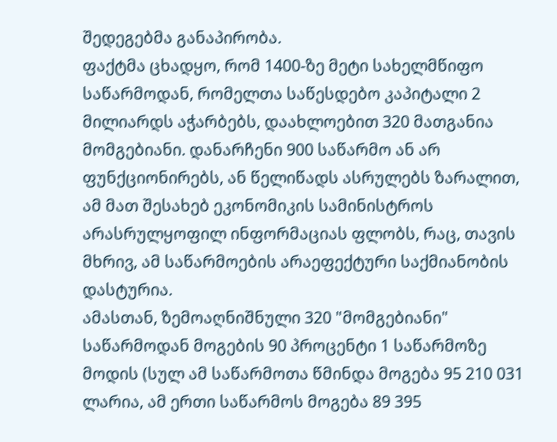შედეგებმა განაპირობა.
ფაქტმა ცხადყო, რომ 1400-ზე მეტი სახელმწიფო საწარმოდან, რომელთა საწესდებო კაპიტალი 2 მილიარდს აჭარბებს, დაახლოებით 320 მათგანია მომგებიანი. დანარჩენი 900 საწარმო ან არ ფუნქციონირებს, ან წელიწადს ასრულებს ზარალით, ამ მათ შესახებ ეკონომიკის სამინისტროს არასრულყოფილ ინფორმაციას ფლობს, რაც, თავის მხრივ, ამ საწარმოების არაეფექტური საქმიანობის დასტურია.
ამასთან, ზემოაღნიშნული 320 "მომგებიანი" საწარმოდან მოგების 90 პროცენტი 1 საწარმოზე მოდის (სულ ამ საწარმოთა წმინდა მოგება 95 210 031 ლარია, ამ ერთი საწარმოს მოგება 89 395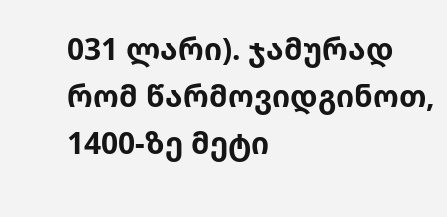031 ლარი). ჯამურად რომ წარმოვიდგინოთ, 1400-ზე მეტი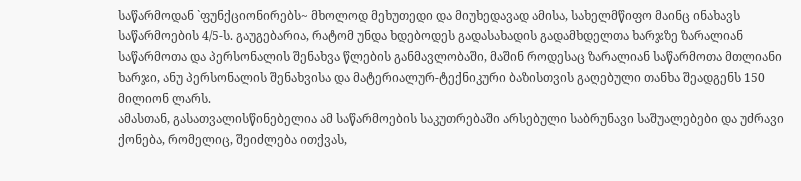საწარმოდან `ფუნქციონირებს~ მხოლოდ მეხუთედი და მიუხედავად ამისა, სახელმწიფო მაინც ინახავს საწარმოების 4/5-ს. გაუგებარია, რატომ უნდა ხდებოდეს გადასახადის გადამხდელთა ხარჯზე ზარალიან საწარმოთა და პერსონალის შენახვა წლების განმავლობაში, მაშინ როდესაც ზარალიან საწარმოთა მთლიანი ხარჯი, ანუ პერსონალის შენახვისა და მატერიალურ-ტექნიკური ბაზისთვის გაღებული თანხა შეადგენს 150 მილიონ ლარს.
ამასთან, გასათვალისწინებელია ამ საწარმოების საკუთრებაში არსებული საბრუნავი საშუალებები და უძრავი ქონება, რომელიც, შეიძლება ითქვას,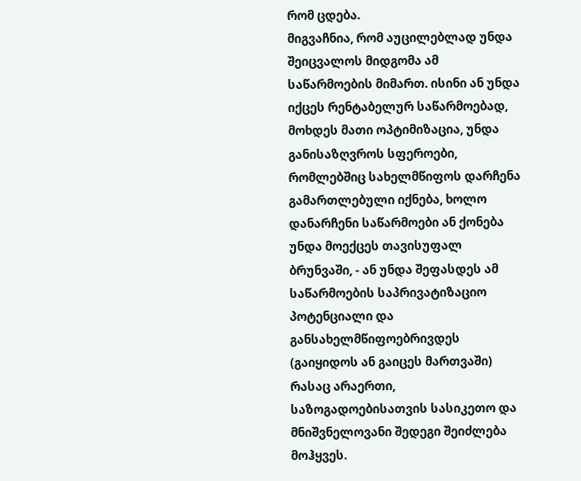რომ ცდება.
მიგვაჩნია, რომ აუცილებლად უნდა შეიცვალოს მიდგომა ამ საწარმოების მიმართ. ისინი ან უნდა იქცეს რენტაბელურ საწარმოებად, მოხდეს მათი ოპტიმიზაცია, უნდა განისაზღვროს სფეროები, რომლებშიც სახელმწიფოს დარჩენა გამართლებული იქნება, ხოლო დანარჩენი საწარმოები ან ქონება უნდა მოექცეს თავისუფალ ბრუნვაში, - ან უნდა შეფასდეს ამ საწარმოების საპრივატიზაციო პოტენციალი და განსახელმწიფოებრივდეს (გაიყიდოს ან გაიცეს მართვაში) რასაც არაერთი, საზოგადოებისათვის სასიკეთო და მნიშვნელოვანი შედეგი შეიძლება მოჰყვეს.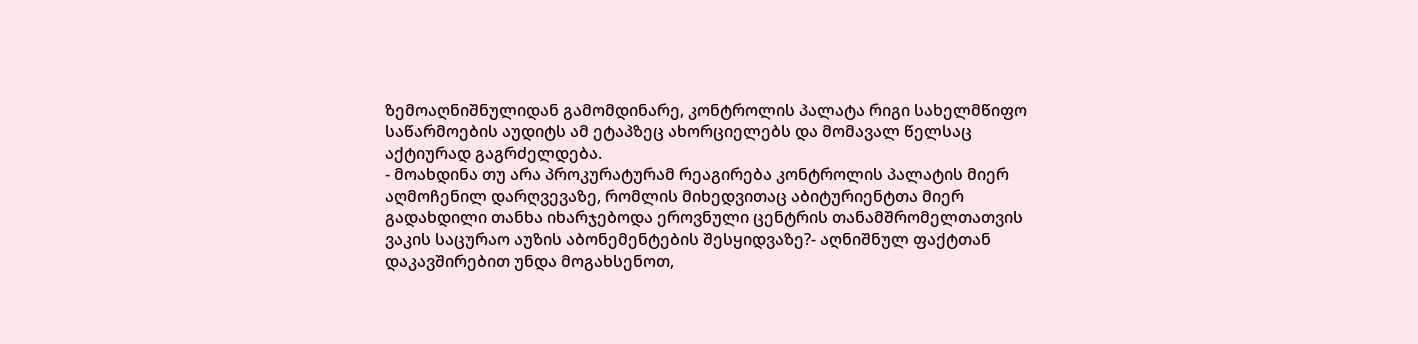ზემოაღნიშნულიდან გამომდინარე, კონტროლის პალატა რიგი სახელმწიფო საწარმოების აუდიტს ამ ეტაპზეც ახორციელებს და მომავალ წელსაც აქტიურად გაგრძელდება.
- მოახდინა თუ არა პროკურატურამ რეაგირება კონტროლის პალატის მიერ აღმოჩენილ დარღვევაზე, რომლის მიხედვითაც აბიტურიენტთა მიერ გადახდილი თანხა იხარჯებოდა ეროვნული ცენტრის თანამშრომელთათვის ვაკის საცურაო აუზის აბონემენტების შესყიდვაზე?- აღნიშნულ ფაქტთან დაკავშირებით უნდა მოგახსენოთ,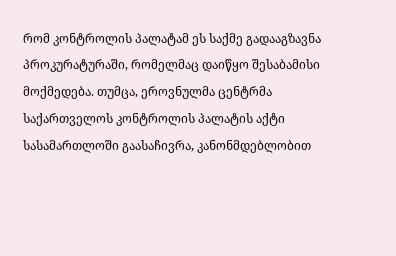რომ კონტროლის პალატამ ეს საქმე გადააგზავნა პროკურატურაში, რომელმაც დაიწყო შესაბამისი მოქმედება. თუმცა, ეროვნულმა ცენტრმა საქართველოს კონტროლის პალატის აქტი სასამართლოში გაასაჩივრა, კანონმდებლობით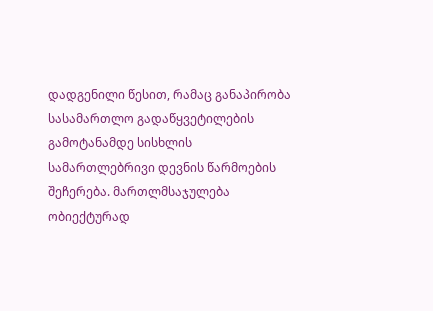დადგენილი წესით, რამაც განაპირობა სასამართლო გადაწყვეტილების გამოტანამდე სისხლის სამართლებრივი დევნის წარმოების შეჩერება. მართლმსაჯულება ობიექტურად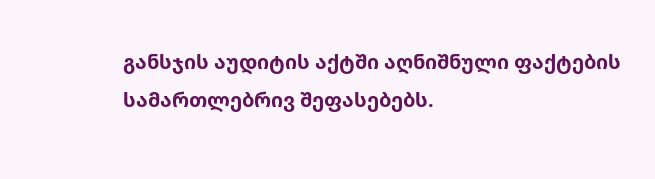განსჯის აუდიტის აქტში აღნიშნული ფაქტების სამართლებრივ შეფასებებს.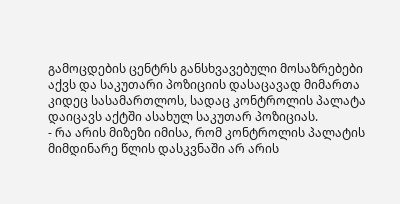გამოცდების ცენტრს განსხვავებული მოსაზრებები აქვს და საკუთარი პოზიციის დასაცავად მიმართა კიდეც სასამართლოს, სადაც კონტროლის პალატა დაიცავს აქტში ასახულ საკუთარ პოზიციას.
- რა არის მიზეზი იმისა, რომ კონტროლის პალატის მიმდინარე წლის დასკვნაში არ არის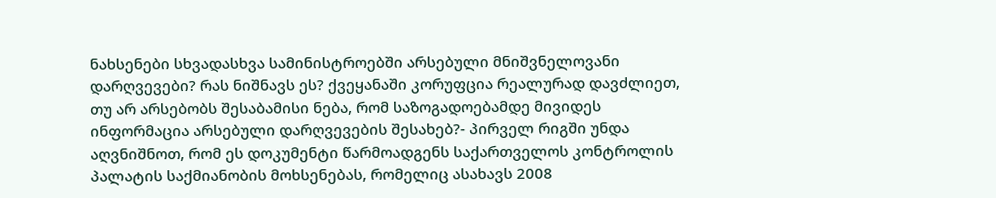ნახსენები სხვადასხვა სამინისტროებში არსებული მნიშვნელოვანი დარღვევები? რას ნიშნავს ეს? ქვეყანაში კორუფცია რეალურად დავძლიეთ, თუ არ არსებობს შესაბამისი ნება, რომ საზოგადოებამდე მივიდეს ინფორმაცია არსებული დარღვევების შესახებ?- პირველ რიგში უნდა აღვნიშნოთ, რომ ეს დოკუმენტი წარმოადგენს საქართველოს კონტროლის პალატის საქმიანობის მოხსენებას, რომელიც ასახავს 2008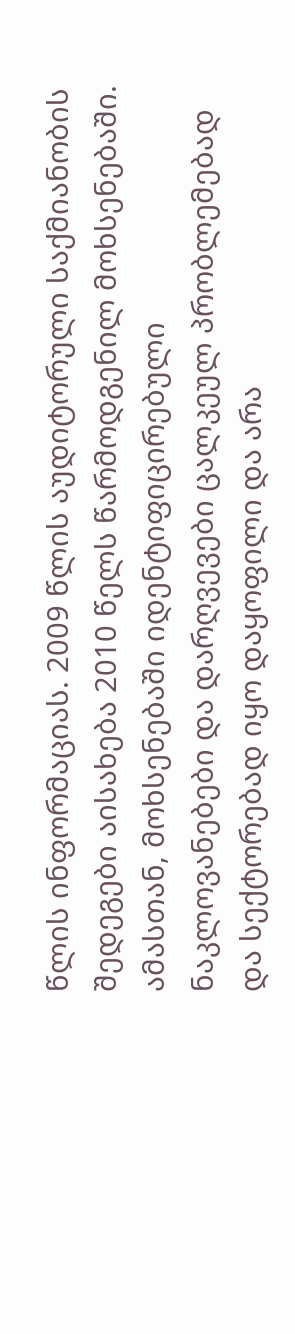წლის ინფორმაციას. 2009 წლის აუდიტორული საქმიანობის შედეგები აისახება 2010 წელს წარმოდგენილ მოხსენებაში.
ამასთან, მოხსენებაში იდენტიფიცირებული ნაკლოვანებები და დარღვევები ცალკეულ პრობლემებად და სექტორებად იყო დაყოფილი და არა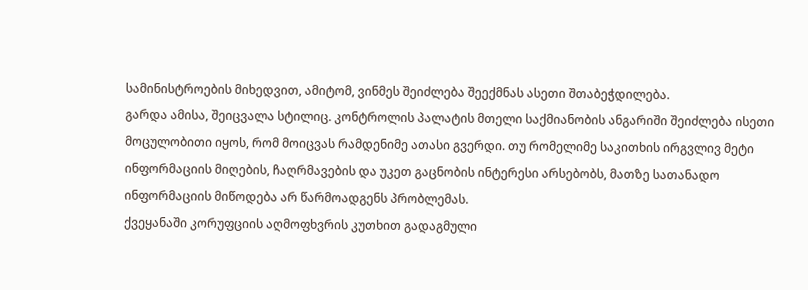სამინისტროების მიხედვით, ამიტომ, ვინმეს შეიძლება შეექმნას ასეთი შთაბეჭდილება.
გარდა ამისა, შეიცვალა სტილიც. კონტროლის პალატის მთელი საქმიანობის ანგარიში შეიძლება ისეთი მოცულობითი იყოს, რომ მოიცვას რამდენიმე ათასი გვერდი. თუ რომელიმე საკითხის ირგვლივ მეტი ინფორმაციის მიღების, ჩაღრმავების და უკეთ გაცნობის ინტერესი არსებობს, მათზე სათანადო ინფორმაციის მიწოდება არ წარმოადგენს პრობლემას.
ქვეყანაში კორუფციის აღმოფხვრის კუთხით გადაგმული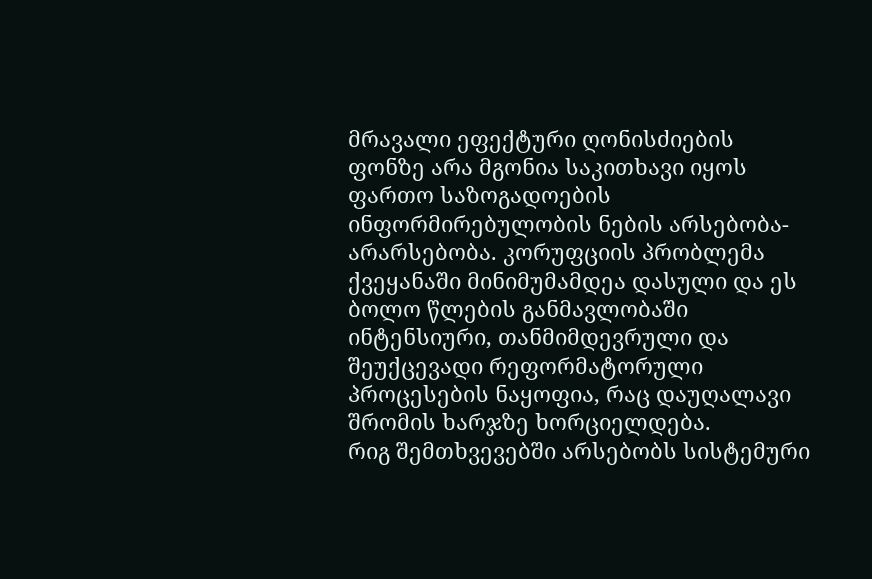მრავალი ეფექტური ღონისძიების ფონზე არა მგონია საკითხავი იყოს ფართო საზოგადოების ინფორმირებულობის ნების არსებობა-არარსებობა. კორუფციის პრობლემა ქვეყანაში მინიმუმამდეა დასული და ეს ბოლო წლების განმავლობაში ინტენსიური, თანმიმდევრული და შეუქცევადი რეფორმატორული პროცესების ნაყოფია, რაც დაუღალავი შრომის ხარჯზე ხორციელდება.
რიგ შემთხვევებში არსებობს სისტემური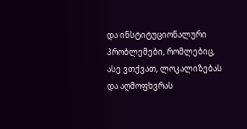და ინსტიტუციონალური პრობლემები, რომლებიც, ასე ვთქვათ, ლოკალიზებას და აღმოფხვრას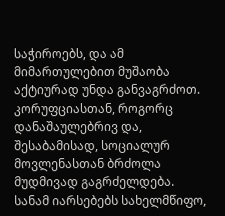საჭიროებს, და ამ მიმართულებით მუშაობა აქტიურად უნდა განვაგრძოთ.
კორუფციასთან, როგორც დანაშაულებრივ და, შესაბამისად, სოციალურ მოვლენასთან ბრძოლა მუდმივად გაგრძელდება. სანამ იარსებებს სახელმწიფო,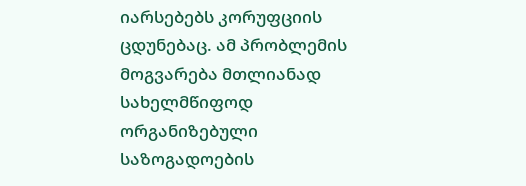იარსებებს კორუფციის ცდუნებაც. ამ პრობლემის მოგვარება მთლიანად სახელმწიფოდ ორგანიზებული საზოგადოების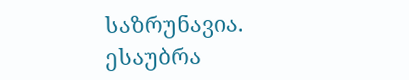საზრუნავია.
ესაუბრა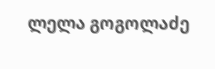ლელა გოგოლაძე